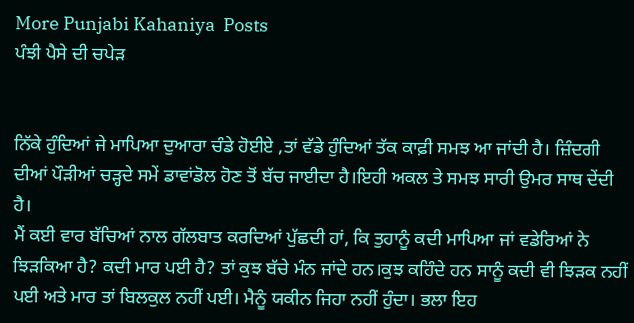More Punjabi Kahaniya  Posts
ਪੰਝੀ ਪੈਸੇ ਦੀ ਚਪੇੜ


ਨਿੱਕੇ ਹੁੰਦਿਆਂ ਜੇ ਮਾਪਿਆ ਦੁਆਰਾ ਚੰਡੇ ਹੋਈਏ ,ਤਾਂ ਵੱਡੇ ਹੁੰਦਿਆਂ ਤੱਕ ਕਾਫ਼ੀ ਸਮਝ ਆ ਜਾਂਦੀ ਹੈ। ਜ਼ਿੰਦਗੀ ਦੀਆਂ ਪੌੜੀਆਂ ਚੜ੍ਹਦੇ ਸਮੇਂ ਡਾਵਾਂਡੋਲ ਹੋਣ ਤੋਂ ਬੱਚ ਜਾਈਦਾ ਹੈ।ਇਹੀ ਅਕਲ ਤੇ ਸਮਝ ਸਾਰੀ ਉਮਰ ਸਾਥ ਦੇਂਦੀ ਹੈ।
ਮੈਂ ਕਈ ਵਾਰ ਬੱਚਿਆਂ ਨਾਲ ਗੱਲਬਾਤ ਕਰਦਿਆਂ ਪੁੱਛਦੀ ਹਾਂ, ਕਿ ਤੁਹਾਨੂੰ ਕਦੀ ਮਾਪਿਆ ਜਾਂ ਵਡੇਰਿਆਂ ਨੇ ਝਿੜਕਿਆ ਹੈ? ਕਦੀ ਮਾਰ ਪਈ ਹੈ? ਤਾਂ ਕੁਝ ਬੱਚੇ ਮੰਨ ਜਾਂਦੇ ਹਨ।ਕੁਝ ਕਹਿੰਦੇ ਹਨ ਸਾਨੂੰ ਕਦੀ ਵੀ ਝਿੜਕ ਨਹੀਂ ਪਈ ਅਤੇ ਮਾਰ ਤਾਂ ਬਿਲਕੁਲ ਨਹੀਂ ਪਈ। ਮੈਨੂੰ ਯਕੀਨ ਜਿਹਾ ਨਹੀਂ ਹੁੰਦਾ। ਭਲਾ ਇਹ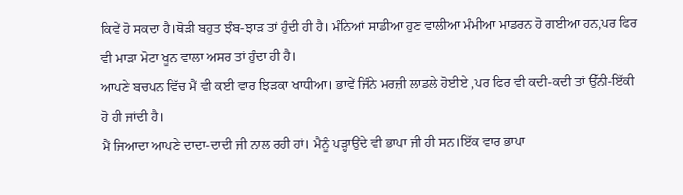ਕਿਵੇਂ ਹੋ ਸਕਦਾ ਹੈ।ਥੋੜੀ ਬਹੁਤ ਝੰਬ-ਝਾੜ ਤਾਂ ਹੁੰਦੀ ਹੀ ਹੈ। ਮੰਨਿਆਂ ਸਾਡੀਆ ਹੁਣ ਵਾਲੀਆ ਮੰਮੀਆ ਮਾਡਰਨ ਹੋ ਗਈਆ ਹਨ,ਪਰ ਫਿਰ ਵੀ ਮਾੜਾ ਮੋਟਾ ਖੂਨ ਵਾਲਾ ਅਸਰ ਤਾਂ ਹੁੰਦਾ ਹੀ ਹੈ।
ਆਪਣੇ ਬਚਪਨ ਵਿੱਚ ਮੈਂ ਵੀ ਕਈ ਵਾਰ ਝਿੜਕਾ ਖਾਧੀਆ। ਭਾਵੇਂ ਜਿੰਨੇ ਮਰਜ਼ੀ ਲਾਡਲੇ ਹੋਈਏ ,ਪਰ ਫਿਰ ਵੀ ਕਦੀ-ਕਦੀ ਤਾਂ ਉੱਨੀ-ਇੱਕੀ ਹੋ ਹੀ ਜਾਂਦੀ ਹੈ।
ਮੈਂ ਜਿਆਦਾ ਆਪਣੇ ਦਾਦਾ-ਦਾਦੀ ਜੀ ਨਾਲ ਰਹੀ ਹਾਂ। ਮੈਨੂੰ ਪੜ੍ਹਾਉਂਦੇ ਵੀ ਭਾਪਾ ਜੀ ਹੀ ਸਨ।ਇੱਕ ਵਾਰ ਭਾਪਾ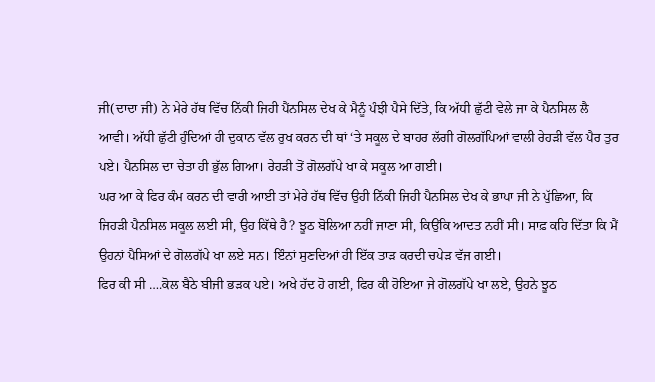ਜੀ(ਦਾਦਾ ਜੀ) ਨੇ ਮੇਰੇ ਹੱਥ ਵਿੱਚ ਨਿੱਕੀ ਜਿਹੀ ਪੈਂਨਸਿਲ ਦੇਖ ਕੇ ਮੈਨੂੰ ਪੰਝੀ ਪੈਸੇ ਦਿੱਤੇ, ਕਿ ਅੱਧੀ ਛੁੱਟੀ ਵੇਲੇ ਜਾ ਕੇ ਪੈਨਸਿਲ ਲੈ ਆਵੀ। ਅੱਧੀ ਛੁੱਟੀ ਹੁੰਦਿਆਂ ਹੀ ਦੁਕਾਨ ਵੱਲ ਰੁਖ ਕਰਨ ਦੀ ਥਾਂ ‘ਤੇ ਸਕੂਲ ਦੇ ਬਾਹਰ ਲੱਗੀ ਗੋਲਗੱਪਿਆਂ ਵਾਲੀ ਰੇਹੜੀ ਵੱਲ ਪੈਰ ਤੁਰ ਪਏ। ਪੈਨਸਿਲ ਦਾ ਚੇਤਾ ਹੀ ਭੁੱਲ ਗਿਆ। ਰੇਹੜੀ ਤੋਂ ਗੋਲਗੱਪੇ ਖਾ ਕੇ ਸਕੂਲ ਆ ਗਈ।
ਘਰ ਆ ਕੇ ਫਿਰ ਕੰਮ ਕਰਨ ਦੀ ਵਾਰੀ ਆਈ ਤਾਂ ਮੇਰੇ ਹੱਥ ਵਿੱਚ ਉਹੀ ਨਿੱਕੀ ਜਿਹੀ ਪੈਨਸਿਲ ਦੇਖ ਕੇ ਭਾਪਾ ਜੀ ਨੇ ਪੁੱਛਿਆ, ਕਿ ਜਿਹੜੀ ਪੈਨਸਿਲ ਸਕੂਲ ਲਈ ਸੀ, ਉਹ ਕਿੱਥੇ ਹੈ? ਝੂਠ ਬੋਲਿਆ ਨਹੀਂ ਜਾਣਾ ਸੀ, ਕਿਉਂਕਿ ਆਦਤ ਨਹੀਂ ਸੀ। ਸਾਫ਼ ਕਹਿ ਦਿੱਤਾ ਕਿ ਮੈਂ ਉਹਨਾਂ ਪੈਸਿਆਂ ਦੇ ਗੋਲਗੱਪੇ ਖਾ ਲਏ ਸਨ। ਇੰਨਾਂ ਸੁਣਦਿਆਂ ਹੀ ਇੱਕ ਤਾੜ ਕਰਦੀ ਚਪੇੜ ਵੱਜ ਗਈ।
ਫਿਰ ਕੀ ਸੀ ….ਕੋਲ ਬੈਠੇ ਬੀਜੀ ਭੜਕ ਪਏ। ਅਖੇ ਹੱਦ ਹੋ ਗਈ, ਫਿਰ ਕੀ ਹੋਇਆ ਜੇ ਗੋਲਗੱਪੇ ਖਾ ਲਏ, ਉਹਨੇ ਝੂਠ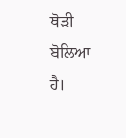ਥੋੜੀ ਬੋਲਿਆ ਹੈ।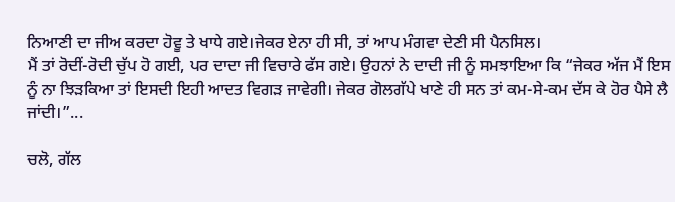ਨਿਆਣੀ ਦਾ ਜੀਅ ਕਰਦਾ ਹੋਵੂ ਤੇ ਖਾਧੇ ਗਏ।ਜੇਕਰ ਏਨਾ ਹੀ ਸੀ, ਤਾਂ ਆਪ ਮੰਗਵਾ ਦੇਣੀ ਸੀ ਪੈਨਸਿਲ।
ਮੈਂ ਤਾਂ ਰੋਦੀਂ-ਰੋਦੀ ਚੁੱਪ ਹੋ ਗਈ, ਪਰ ਦਾਦਾ ਜੀ ਵਿਚਾਰੇ ਫੱਸ ਗਏ। ਉਹਨਾਂ ਨੇ ਦਾਦੀ ਜੀ ਨੂੰ ਸਮਝਾਇਆ ਕਿ “ਜੇਕਰ ਅੱਜ ਮੈਂ ਇਸ ਨੂੰ ਨਾ ਝਿੜਕਿਆ ਤਾਂ ਇਸਦੀ ਇਹੀ ਆਦਤ ਵਿਗੜ ਜਾਵੇਗੀ। ਜੇਕਰ ਗੋਲਗੱਪੇ ਖਾਣੇ ਹੀ ਸਨ ਤਾਂ ਕਮ-ਸੇ-ਕਮ ਦੱਸ ਕੇ ਹੋਰ ਪੈਸੇ ਲੈ ਜਾਂਦੀ।”...

ਚਲੋ, ਗੱਲ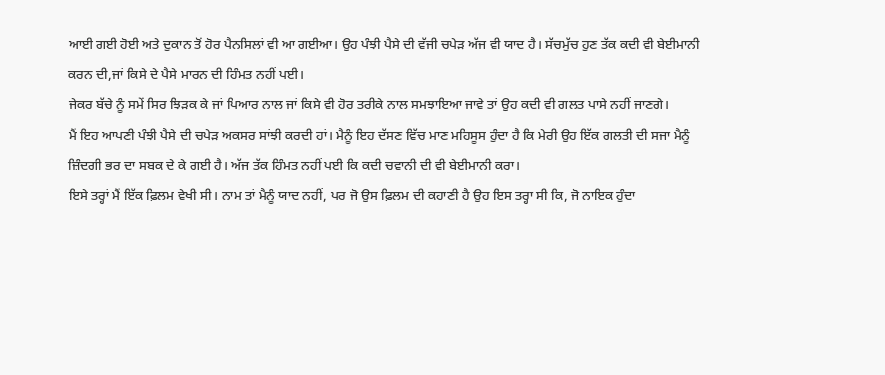ਆਈ ਗਈ ਹੋਈ ਅਤੇ ਦੁਕਾਨ ਤੋਂ ਹੋਰ ਪੈਨਸਿਲਾਂ ਵੀ ਆ ਗਈਆ। ਉਹ ਪੰਝੀ ਪੈਸੇ ਦੀ ਵੱਜੀ ਚਪੇੜ ਅੱਜ ਵੀ ਯਾਦ ਹੈ। ਸੱਚਮੁੱਚ ਹੁਣ ਤੱਕ ਕਦੀ ਵੀ ਬੇਈਮਾਨੀ ਕਰਨ ਦੀ,ਜਾਂ ਕਿਸੇ ਦੇ ਪੈਸੇ ਮਾਰਨ ਦੀ ਹਿੰਮਤ ਨਹੀਂ ਪਈ।
ਜੇਕਰ ਬੱਚੇ ਨੂੰ ਸਮੇਂ ਸਿਰ ਝਿੜਕ ਕੇ ਜਾਂ ਪਿਆਰ ਨਾਲ ਜਾਂ ਕਿਸੇ ਵੀ ਹੋਰ ਤਰੀਕੇ ਨਾਲ ਸਮਝਾਇਆ ਜਾਵੇ ਤਾਂ ਉਹ ਕਦੀ ਵੀ ਗਲਤ ਪਾਸੇ ਨਹੀਂ ਜਾਣਗੇ।
ਮੈਂ ਇਹ ਆਪਣੀ ਪੰਝੀ ਪੈਸੇ ਦੀ ਚਪੇੜ ਅਕਸਰ ਸਾਂਝੀ ਕਰਦੀ ਹਾਂ। ਮੈਨੂੰ ਇਹ ਦੱਸਣ ਵਿੱਚ ਮਾਣ ਮਹਿਸੂਸ ਹੁੰਦਾ ਹੈ ਕਿ ਮੇਰੀ ਉਹ ਇੱਕ ਗਲਤੀ ਦੀ ਸਜਾ ਮੈਨੂੰ ਜ਼ਿੰਦਗੀ ਭਰ ਦਾ ਸਬਕ ਦੇ ਕੇ ਗਈ ਹੈ। ਅੱਜ ਤੱਕ ਹਿੰਮਤ ਨਹੀਂ ਪਈ ਕਿ ਕਦੀ ਚਵਾਨੀ ਦੀ ਵੀ ਬੇਈਮਾਨੀ ਕਰਾ।
ਇਸੇ ਤਰ੍ਹਾਂ ਮੈਂ ਇੱਕ ਫ਼ਿਲਮ ਵੇਖੀ ਸੀ। ਨਾਮ ਤਾਂ ਮੈਨੂੰ ਯਾਦ ਨਹੀਂ, ਪਰ ਜੋ ਉਸ ਫ਼ਿਲਮ ਦੀ ਕਹਾਣੀ ਹੈ ਉਹ ਇਸ ਤਰ੍ਹਾ ਸੀ ਕਿ, ਜੋ ਨਾਇਕ ਹੁੰਦਾ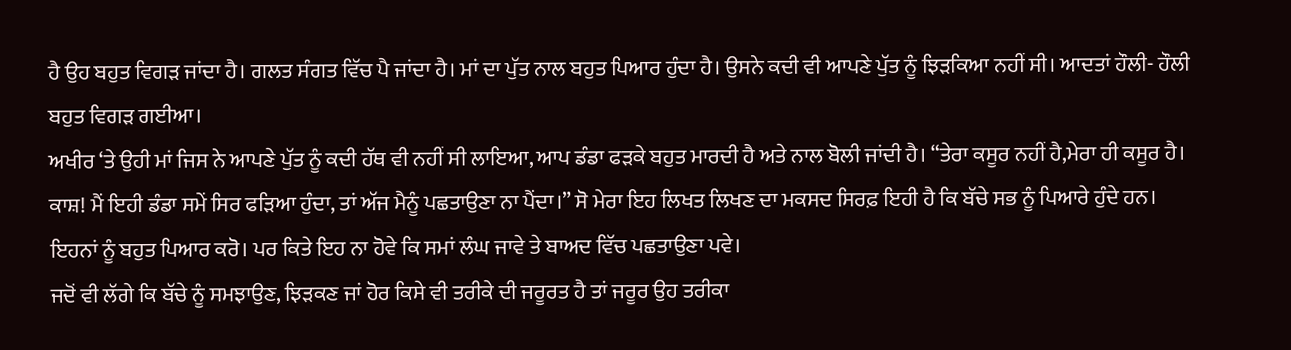ਹੈ ਉਹ ਬਹੁਤ ਵਿਗੜ ਜਾਂਦਾ ਹੈ। ਗਲਤ ਸੰਗਤ ਵਿੱਚ ਪੈ ਜਾਂਦਾ ਹੈ। ਮਾਂ ਦਾ ਪੁੱਤ ਨਾਲ ਬਹੁਤ ਪਿਆਰ ਹੁੰਦਾ ਹੈ। ਉਸਨੇ ਕਦੀ ਵੀ ਆਪਣੇ ਪੁੱਤ ਨੂੰ ਝਿੜਕਿਆ ਨਹੀਂ ਸੀ। ਆਦਤਾਂ ਹੌਲੀ- ਹੌਲੀ ਬਹੁਤ ਵਿਗੜ ਗਈਆ।
ਅਖੀਰ ‘ਤੇ ਉਹੀ ਮਾਂ ਜਿਸ ਨੇ ਆਪਣੇ ਪੁੱਤ ਨੂੰ ਕਦੀ ਹੱਥ ਵੀ ਨਹੀਂ ਸੀ ਲਾਇਆ, ਆਪ ਡੰਡਾ ਫੜਕੇ ਬਹੁਤ ਮਾਰਦੀ ਹੈ ਅਤੇ ਨਾਲ ਬੋਲੀ ਜਾਂਦੀ ਹੈ। “ਤੇਰਾ ਕਸੂਰ ਨਹੀਂ ਹੈ,ਮੇਰਾ ਹੀ ਕਸੂਰ ਹੈ। ਕਾਸ਼! ਮੈਂ ਇਹੀ ਡੰਡਾ ਸਮੇਂ ਸਿਰ ਫੜਿਆ ਹੁੰਦਾ, ਤਾਂ ਅੱਜ ਮੈਨੂੰ ਪਛਤਾਉਣਾ ਨਾ ਪੈਂਦਾ।” ਸੋ ਮੇਰਾ ਇਹ ਲਿਖਤ ਲਿਖਣ ਦਾ ਮਕਸਦ ਸਿਰਫ਼ ਇਹੀ ਹੈ ਕਿ ਬੱਚੇ ਸਭ ਨੂੰ ਪਿਆਰੇ ਹੁੰਦੇ ਹਨ। ਇਹਨਾਂ ਨੂੰ ਬਹੁਤ ਪਿਆਰ ਕਰੋ। ਪਰ ਕਿਤੇ ਇਹ ਨਾ ਹੋਵੇ ਕਿ ਸਮਾਂ ਲੰਘ ਜਾਵੇ ਤੇ ਬਾਅਦ ਵਿੱਚ ਪਛਤਾਉਣਾ ਪਵੇ।
ਜਦੋਂ ਵੀ ਲੱਗੇ ਕਿ ਬੱਚੇ ਨੂੰ ਸਮਝਾਉਣ, ਝਿੜਕਣ ਜਾਂ ਹੋਰ ਕਿਸੇ ਵੀ ਤਰੀਕੇ ਦੀ ਜਰੂਰਤ ਹੈ ਤਾਂ ਜਰੂਰ ਉਹ ਤਰੀਕਾ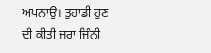ਅਪਨਾਉ। ਤੁਹਾਡੀ ਹੁਣ ਦੀ ਕੀਤੀ ਜਰਾ ਜਿੰਨੀ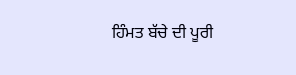ਹਿੰਮਤ ਬੱਚੇ ਦੀ ਪੂਰੀ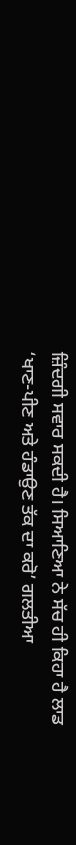ਜ਼ਿੰਦਗੀ ਸਵਾਰ ਸਕਦੀ ਹੈ। ਸਿਆਣਿਆ ਨੇ ਸੱਚ ਹੀ ਕਿਹਾ ਹੈ ਲਾਡ ‘ਖਾਣ-ਪੀਣ ਅਤੇ ਹੰਡਾਉਣ ਤੱਕ ਦਾ ਕਰੋ’ ਗਲਤੀਆ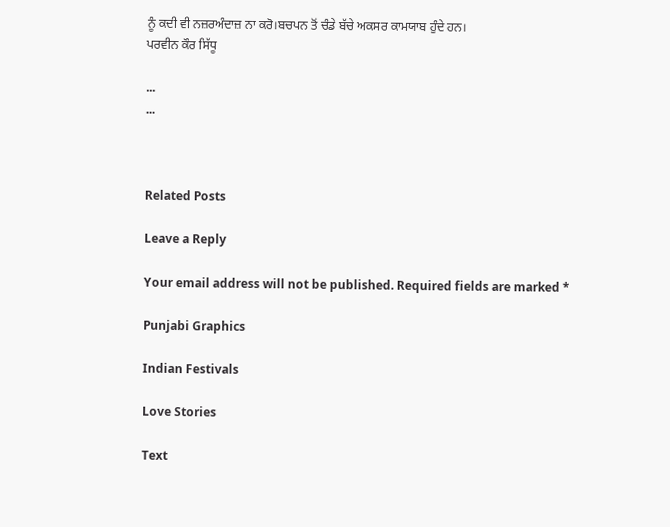ਨੂੰ ਕਦੀ ਵੀ ਨਜ਼ਰਅੰਦਾਜ਼ ਨਾ ਕਰੋ।ਬਚਪਨ ਤੋਂ ਚੰਡੇ ਬੱਚੇ ਅਕਸਰ ਕਾਮਯਾਬ ਹੁੰਦੇ ਹਨ।
ਪਰਵੀਨ ਕੌਰ ਸਿੱਧੂ

...
...



Related Posts

Leave a Reply

Your email address will not be published. Required fields are marked *

Punjabi Graphics

Indian Festivals

Love Stories

Text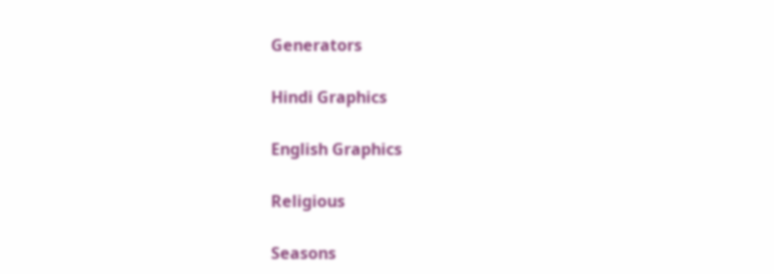Generators

Hindi Graphics

English Graphics

Religious

Seasons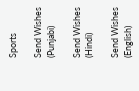Sports

Send Wishes (Punjabi)

Send Wishes (Hindi)

Send Wishes (English)